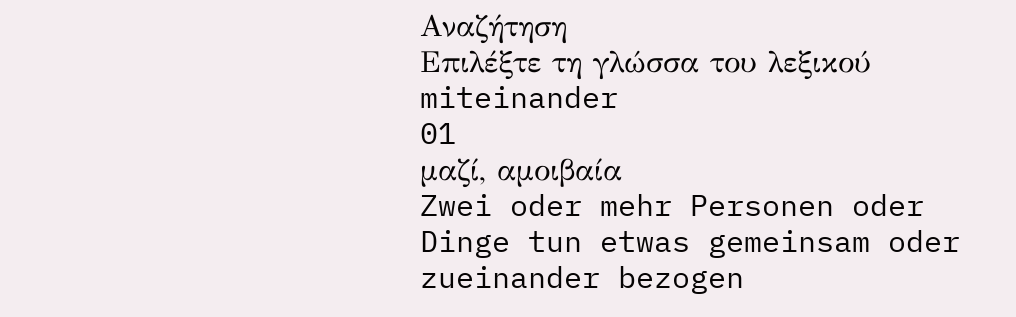Αναζήτηση
Επιλέξτε τη γλώσσα του λεξικού
miteinander
01
μαζί, αμοιβαία
Zwei oder mehr Personen oder Dinge tun etwas gemeinsam oder zueinander bezogen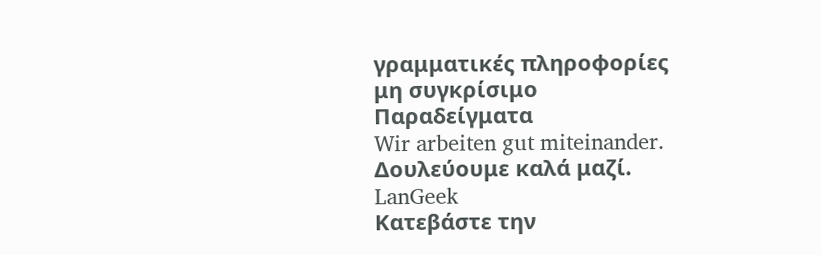γραμματικές πληροφορίες
μη συγκρίσιμο
Παραδείγματα
Wir arbeiten gut miteinander.
Δουλεύουμε καλά μαζί.
LanGeek
Κατεβάστε την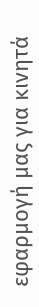εφαρμογή μας για κινητά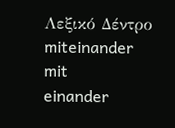Λεξικό Δέντρο
miteinander
mit
einander